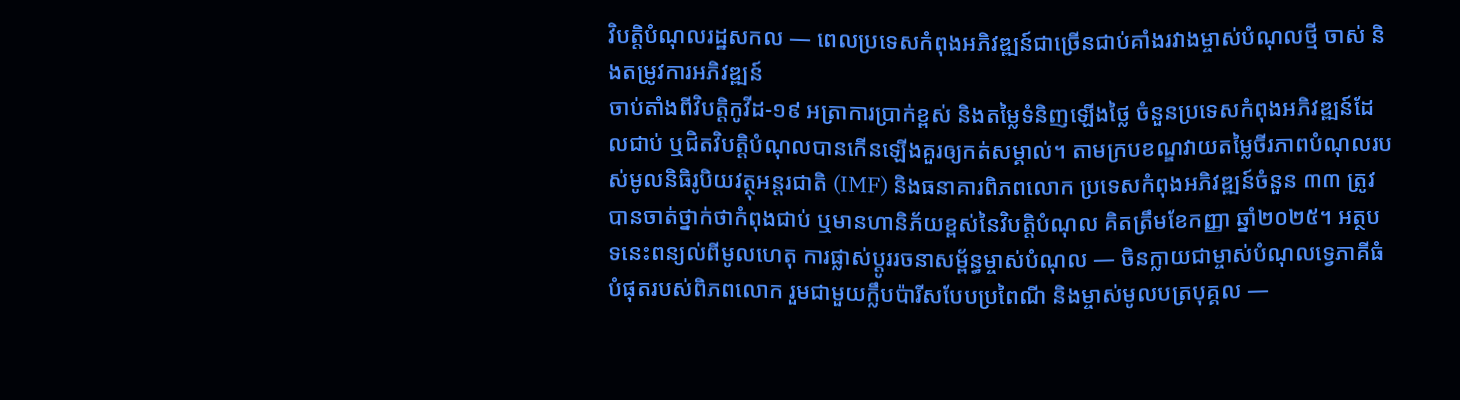វិបត្តិបំណុលរដ្ឋសកល — ពេលប្រទេសកំពុងអភិវឌ្ឍន៍ជាច្រើនជាប់គាំងរវាងម្ចាស់បំណុលថ្មី ចាស់ និងតម្រូវការអភិវឌ្ឍន៍
ចាប់តាំងពីវិបត្តិកូវីដ-១៩ អត្រាការប្រាក់ខ្ពស់ និងតម្លៃទំនិញឡើងថ្លៃ ចំនួនប្រទេសកំពុងអភិវឌ្ឍន៍ដែលជាប់ ឬជិតវិបត្តិបំណុលបានកើនឡើងគួរឲ្យកត់សម្គាល់។ តាមក្របខណ្ឌវាយតម្លៃចីរភាពបំណុលរបស់មូលនិធិរូបិយវត្ថុអន្តរជាតិ (IMF) និងធនាគារពិភពលោក ប្រទេសកំពុងអភិវឌ្ឍន៍ចំនួន ៣៣ ត្រូវបានចាត់ថ្នាក់ថាកំពុងជាប់ ឬមានហានិភ័យខ្ពស់នៃវិបត្តិបំណុល គិតត្រឹមខែកញ្ញា ឆ្នាំ២០២៥។ អត្ថបទនេះពន្យល់ពីមូលហេតុ ការផ្លាស់ប្តូររចនាសម្ព័ន្ធម្ចាស់បំណុល — ចិនក្លាយជាម្ចាស់បំណុលទ្វេភាគីធំបំផុតរបស់ពិភពលោក រួមជាមួយក្លឹបប៉ារីសបែបប្រពៃណី និងម្ចាស់មូលបត្របុគ្គល —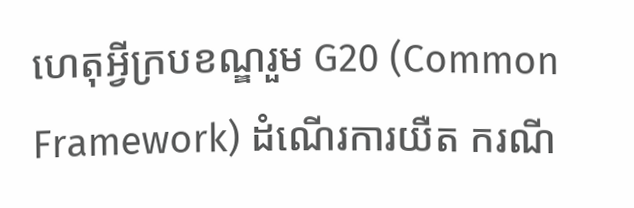ហេតុអ្វីក្របខណ្ឌរួម G20 (Common Framework) ដំណើរការយឺត ករណី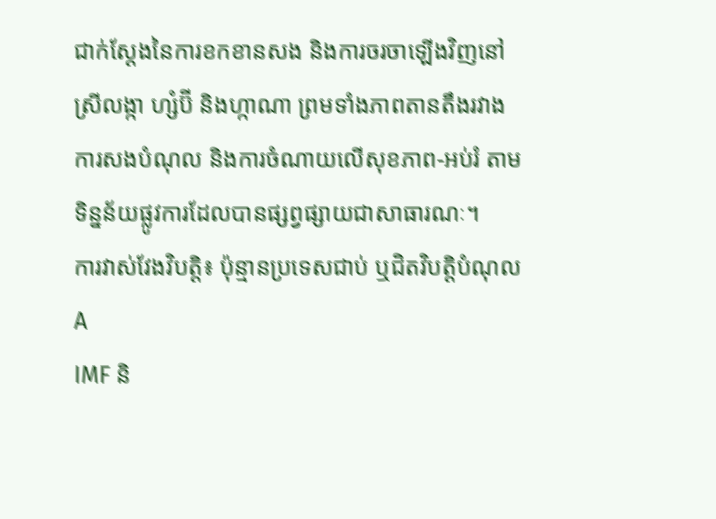ជាក់ស្តែងនៃការខកខានសង និងការចរចាឡើងវិញនៅស្រីលង្កា ហ្សំប៊ី និងហ្កាណា ព្រមទាំងភាពតានតឹងរវាងការសងបំណុល និងការចំណាយលើសុខភាព-អប់រំ តាមទិន្នន័យផ្លូវការដែលបានផ្សព្វផ្សាយជាសាធារណៈ។
ការវាស់វែងវិបត្តិ៖ ប៉ុន្មានប្រទេសជាប់ ឬជិតវិបត្តិបំណុល A
IMF និ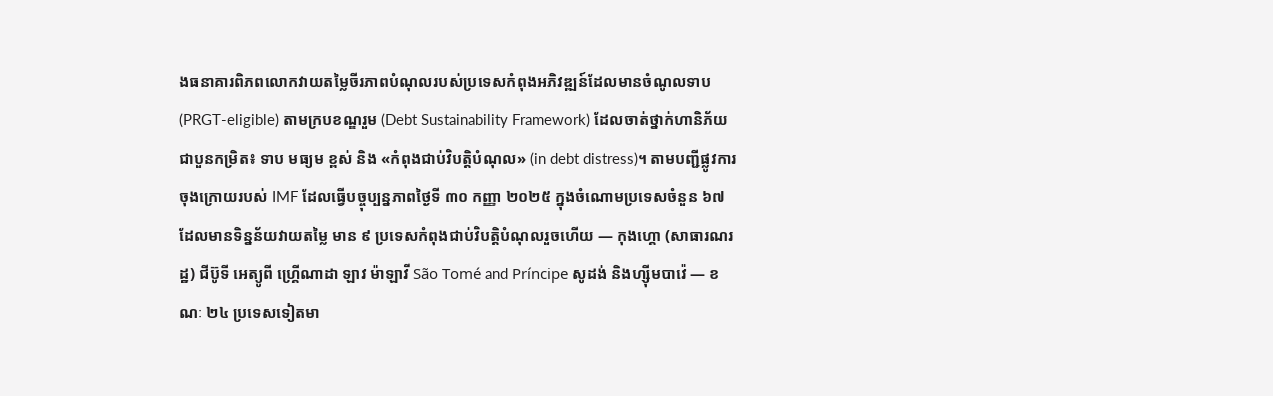ងធនាគារពិភពលោកវាយតម្លៃចីរភាពបំណុលរបស់ប្រទេសកំពុងអភិវឌ្ឍន៍ដែលមានចំណូលទាប (PRGT-eligible) តាមក្របខណ្ឌរួម (Debt Sustainability Framework) ដែលចាត់ថ្នាក់ហានិភ័យជាបួនកម្រិត៖ ទាប មធ្យម ខ្ពស់ និង «កំពុងជាប់វិបត្តិបំណុល» (in debt distress)។ តាមបញ្ជីផ្លូវការចុងក្រោយរបស់ IMF ដែលធ្វើបច្ចុប្បន្នភាពថ្ងៃទី ៣០ កញ្ញា ២០២៥ ក្នុងចំណោមប្រទេសចំនួន ៦៧ ដែលមានទិន្នន័យវាយតម្លៃ មាន ៩ ប្រទេសកំពុងជាប់វិបត្តិបំណុលរួចហើយ — កុងហ្គោ (សាធារណរដ្ឋ) ជីប៊ូទី អេត្យូពី ហ្គ្រើណាដា ឡាវ ម៉ាឡាវី São Tomé and Príncipe សូដង់ និងហ្ស៊ីមបាវ៉េ — ខណៈ ២៤ ប្រទេសទៀតមា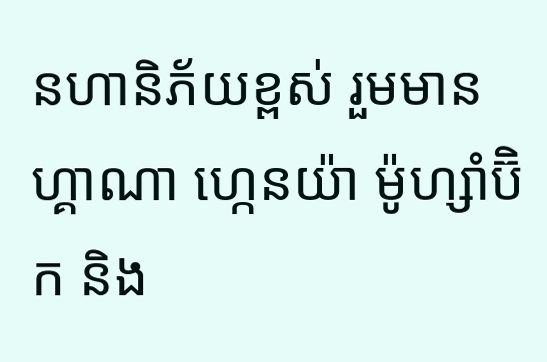នហានិភ័យខ្ពស់ រួមមានហ្គាណា ហ្កេនយ៉ា ម៉ូហ្សាំប៊ិក និង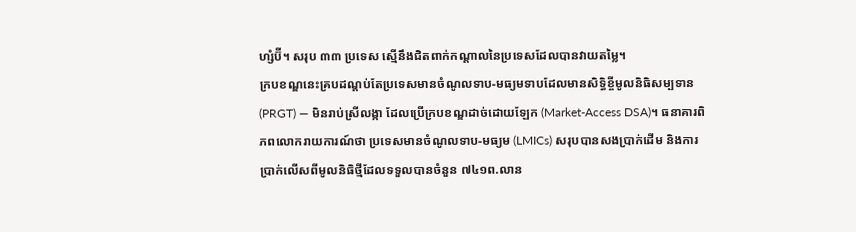ហ្សំប៊ី។ សរុប ៣៣ ប្រទេស ស្មើនឹងជិតពាក់កណ្តាលនៃប្រទេសដែលបានវាយតម្លៃ។
ក្របខណ្ឌនេះគ្របដណ្តប់តែប្រទេសមានចំណូលទាប-មធ្យមទាបដែលមានសិទ្ធិខ្ចីមូលនិធិសម្បទាន (PRGT) — មិនរាប់ស្រីលង្កា ដែលប្រើក្របខណ្ឌដាច់ដោយឡែក (Market-Access DSA)។ ធនាគារពិភពលោករាយការណ៍ថា ប្រទេសមានចំណូលទាប-មធ្យម (LMICs) សរុបបានសងប្រាក់ដើម និងការប្រាក់លើសពីមូលនិធិថ្មីដែលទទួលបានចំនួន ៧៤១ព.លាន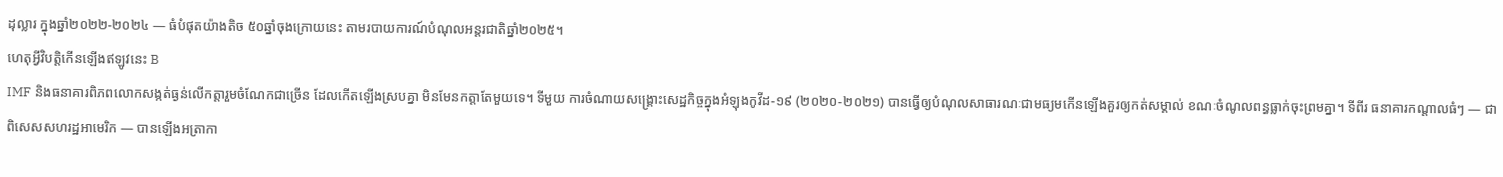ដុល្លារ ក្នុងឆ្នាំ២០២២-២០២៤ — ធំបំផុតយ៉ាងតិច ៥០ឆ្នាំចុងក្រោយនេះ តាមរបាយការណ៍បំណុលអន្តរជាតិឆ្នាំ២០២៥។
ហេតុអ្វីវិបត្តិកើនឡើងឥឡូវនេះ B
IMF និងធនាគារពិភពលោកសង្កត់ធ្ងន់លើកត្តារួមចំណែកជាច្រើន ដែលកើតឡើងស្របគ្នា មិនមែនកត្តាតែមួយទេ។ ទីមួយ ការចំណាយសង្គ្រោះសេដ្ឋកិច្ចក្នុងអំឡុងកូវីដ-១៩ (២០២០-២០២១) បានធ្វើឲ្យបំណុលសាធារណៈជាមធ្យមកើនឡើងគួរឲ្យកត់សម្គាល់ ខណៈចំណូលពន្ធធ្លាក់ចុះព្រមគ្នា។ ទីពីរ ធនាគារកណ្តាលធំៗ — ជាពិសេសសហរដ្ឋអាមេរិក — បានឡើងអត្រាកា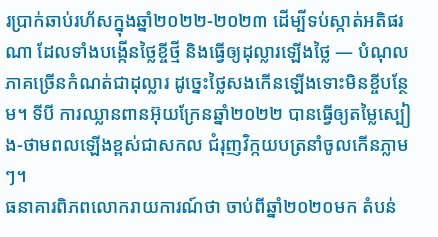រប្រាក់ឆាប់រហ័សក្នុងឆ្នាំ២០២២-២០២៣ ដើម្បីទប់ស្កាត់អតិផរណា ដែលទាំងបង្កើនថ្លៃខ្ចីថ្មី និងធ្វើឲ្យដុល្លារឡើងថ្លៃ — បំណុលភាគច្រើនកំណត់ជាដុល្លារ ដូច្នេះថ្លៃសងកើនឡើងទោះមិនខ្ចីបន្ថែម។ ទីបី ការឈ្លានពានអ៊ុយក្រែនឆ្នាំ២០២២ បានធ្វើឲ្យតម្លៃស្បៀង-ថាមពលឡើងខ្ពស់ជាសកល ជំរុញវិក្កយបត្រនាំចូលកើនភ្លាមៗ។
ធនាគារពិភពលោករាយការណ៍ថា ចាប់ពីឆ្នាំ២០២០មក តំបន់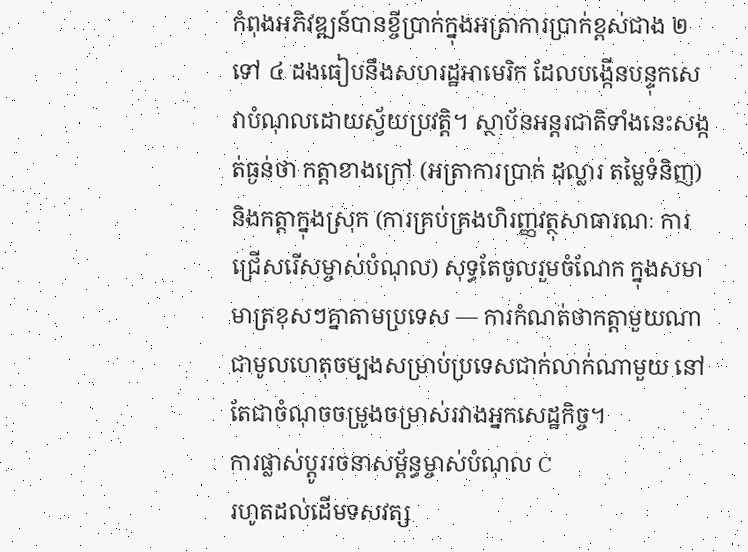កំពុងអភិវឌ្ឍន៍បានខ្ចីប្រាក់ក្នុងអត្រាការប្រាក់ខ្ពស់ជាង ២ ទៅ ៤ ដងធៀបនឹងសហរដ្ឋអាមេរិក ដែលបង្កើនបន្ទុកសេវាបំណុលដោយស្វ័យប្រវត្តិ។ ស្ថាប័នអន្តរជាតិទាំងនេះសង្កត់ធ្ងន់ថា កត្តាខាងក្រៅ (អត្រាការប្រាក់ ដុល្លារ តម្លៃទំនិញ) និងកត្តាក្នុងស្រុក (ការគ្រប់គ្រងហិរញ្ញវត្ថុសាធារណៈ ការជ្រើសរើសម្ចាស់បំណុល) សុទ្ធតែចូលរួមចំណែក ក្នុងសមាមាត្រខុសៗគ្នាតាមប្រទេស — ការកំណត់ថាកត្តាមួយណាជាមូលហេតុចម្បងសម្រាប់ប្រទេសជាក់លាក់ណាមួយ នៅតែជាចំណុចចម្រូងចម្រាស់រវាងអ្នកសេដ្ឋកិច្ច។
ការផ្លាស់ប្តូររចនាសម្ព័ន្ធម្ចាស់បំណុល C
រហូតដល់ដើមទសវត្ស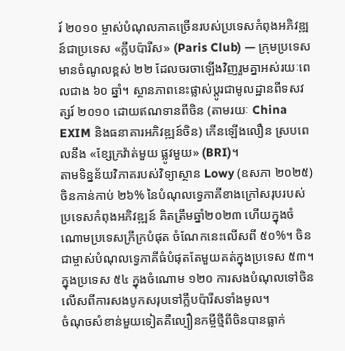រ៍ ២០១០ ម្ចាស់បំណុលភាគច្រើនរបស់ប្រទេសកំពុងអភិវឌ្ឍន៍ជាប្រទេស «ក្លឹបប៉ារីស» (Paris Club) — ក្រុមប្រទេសមានចំណូលខ្ពស់ ២២ ដែលចរចាឡើងវិញរួមគ្នាអស់រយៈពេលជាង ៦០ ឆ្នាំ។ ស្ថានភាពនេះផ្លាស់ប្តូរជាមូលដ្ឋានពីទសវត្សរ៍ ២០១០ ដោយឥណទានពីចិន (តាមរយៈ China EXIM និងធនាគារអភិវឌ្ឍន៍ចិន) កើនឡើងលឿន ស្របពេលនឹង «ខ្សែក្រវ៉ាត់មួយ ផ្លូវមួយ» (BRI)។
តាមទិន្នន័យវិភាគរបស់វិទ្យាស្ថាន Lowy (ឧសភា ២០២៥) ចិនកាន់កាប់ ២៦% នៃបំណុលទ្វេភាគីខាងក្រៅសរុបរបស់ប្រទេសកំពុងអភិវឌ្ឍន៍ គិតត្រឹមឆ្នាំ២០២៣ ហើយក្នុងចំណោមប្រទេសក្រីក្របំផុត ចំណែកនេះលើសពី ៥០%។ ចិនជាម្ចាស់បំណុលទ្វេភាគីធំបំផុតតែមួយគត់ក្នុងប្រទេស ៥៣។ ក្នុងប្រទេស ៥៤ ក្នុងចំណោម ១២០ ការសងបំណុលទៅចិនលើសពីការសងបូកសរុបទៅក្លឹបប៉ារីសទាំងមូល។
ចំណុចសំខាន់មួយទៀតគឺល្បឿនកម្ចីថ្មីពីចិនបានធ្លាក់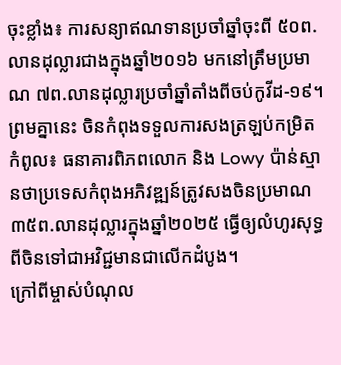ចុះខ្លាំង៖ ការសន្យាឥណទានប្រចាំឆ្នាំចុះពី ៥០ព.លានដុល្លារជាងក្នុងឆ្នាំ២០១៦ មកនៅត្រឹមប្រមាណ ៧ព.លានដុល្លារប្រចាំឆ្នាំតាំងពីចប់កូវីដ-១៩។ ព្រមគ្នានេះ ចិនកំពុងទទួលការសងត្រឡប់កម្រិតកំពូល៖ ធនាគារពិភពលោក និង Lowy ប៉ាន់ស្មានថាប្រទេសកំពុងអភិវឌ្ឍន៍ត្រូវសងចិនប្រមាណ ៣៥ព.លានដុល្លារក្នុងឆ្នាំ២០២៥ ធ្វើឲ្យលំហូរសុទ្ធពីចិនទៅជាអវិជ្ជមានជាលើកដំបូង។
ក្រៅពីម្ចាស់បំណុល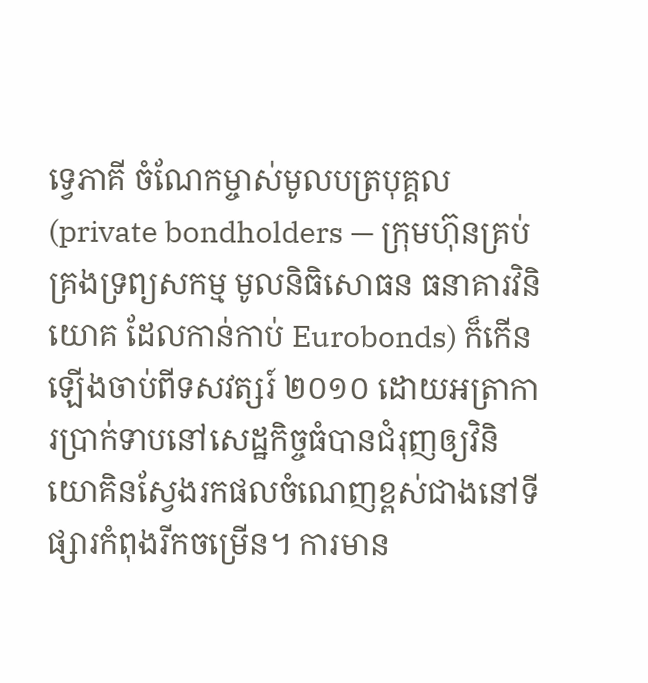ទ្វេភាគី ចំណែកម្ចាស់មូលបត្របុគ្គល (private bondholders — ក្រុមហ៊ុនគ្រប់គ្រងទ្រព្យសកម្ម មូលនិធិសោធន ធនាគារវិនិយោគ ដែលកាន់កាប់ Eurobonds) ក៏កើនឡើងចាប់ពីទសវត្សរ៍ ២០១០ ដោយអត្រាការប្រាក់ទាបនៅសេដ្ឋកិច្ចធំបានជំរុញឲ្យវិនិយោគិនស្វែងរកផលចំណេញខ្ពស់ជាងនៅទីផ្សារកំពុងរីកចម្រើន។ ការមាន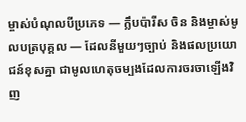ម្ចាស់បំណុលបីប្រភេទ — ក្លឹបប៉ារីស ចិន និងម្ចាស់មូលបត្របុគ្គល — ដែលនីមួយៗច្បាប់ និងផលប្រយោជន៍ខុសគ្នា ជាមូលហេតុចម្បងដែលការចរចាឡើងវិញ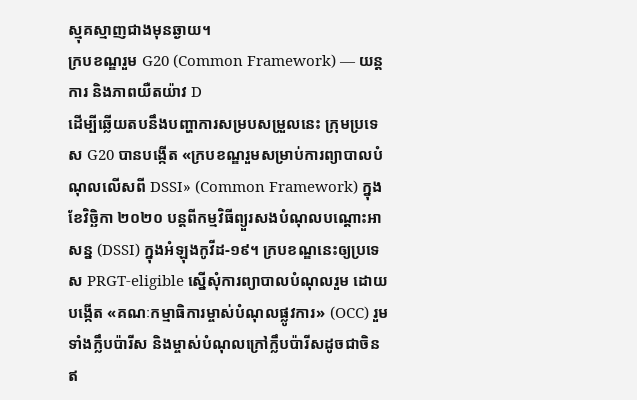ស្មុគស្មាញជាងមុនឆ្ងាយ។
ក្របខណ្ឌរួម G20 (Common Framework) — យន្តការ និងភាពយឺតយ៉ាវ D
ដើម្បីឆ្លើយតបនឹងបញ្ហាការសម្របសម្រួលនេះ ក្រុមប្រទេស G20 បានបង្កើត «ក្របខណ្ឌរួមសម្រាប់ការព្យាបាលបំណុលលើសពី DSSI» (Common Framework) ក្នុងខែវិច្ឆិកា ២០២០ បន្តពីកម្មវិធីព្យួរសងបំណុលបណ្តោះអាសន្ន (DSSI) ក្នុងអំឡុងកូវីដ-១៩។ ក្របខណ្ឌនេះឲ្យប្រទេស PRGT-eligible ស្នើសុំការព្យាបាលបំណុលរួម ដោយបង្កើត «គណៈកម្មាធិការម្ចាស់បំណុលផ្លូវការ» (OCC) រួមទាំងក្លឹបប៉ារីស និងម្ចាស់បំណុលក្រៅក្លឹបប៉ារីសដូចជាចិន ឥ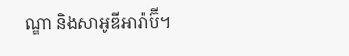ណ្ឌា និងសាអូឌីអារ៉ាប៊ី។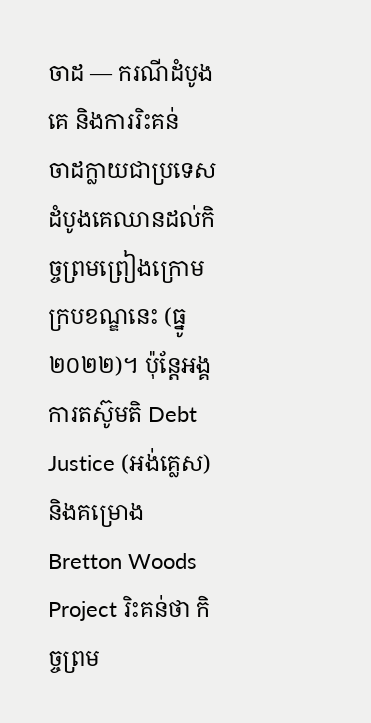ចាដ — ករណីដំបូងគេ និងការរិះគន់
ចាដក្លាយជាប្រទេសដំបូងគេឈានដល់កិច្ចព្រមព្រៀងក្រោមក្របខណ្ឌនេះ (ធ្នូ ២០២២)។ ប៉ុន្តែអង្គការតស៊ូមតិ Debt Justice (អង់គ្លេស) និងគម្រោង Bretton Woods Project រិះគន់ថា កិច្ចព្រម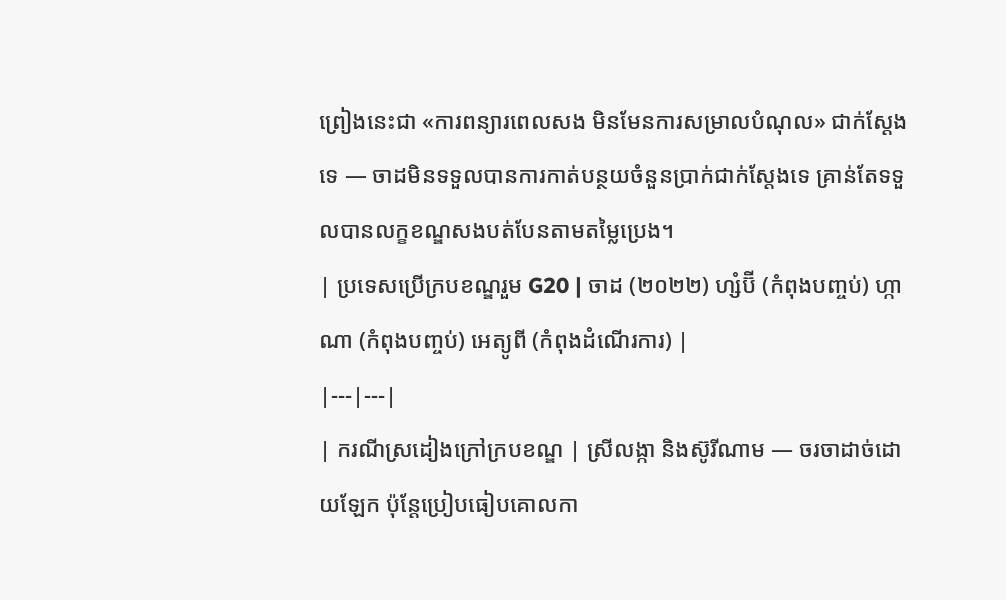ព្រៀងនេះជា «ការពន្យារពេលសង មិនមែនការសម្រាលបំណុល» ជាក់ស្តែងទេ — ចាដមិនទទួលបានការកាត់បន្ថយចំនួនប្រាក់ជាក់ស្តែងទេ គ្រាន់តែទទួលបានលក្ខខណ្ឌសងបត់បែនតាមតម្លៃប្រេង។
| ប្រទេសប្រើក្របខណ្ឌរួម G20 | ចាដ (២០២២) ហ្សំប៊ី (កំពុងបញ្ចប់) ហ្កាណា (កំពុងបញ្ចប់) អេត្យូពី (កំពុងដំណើរការ) |
|---|---|
| ករណីស្រដៀងក្រៅក្របខណ្ឌ | ស្រីលង្កា និងស៊ូរីណាម — ចរចាដាច់ដោយឡែក ប៉ុន្តែប្រៀបធៀបគោលកា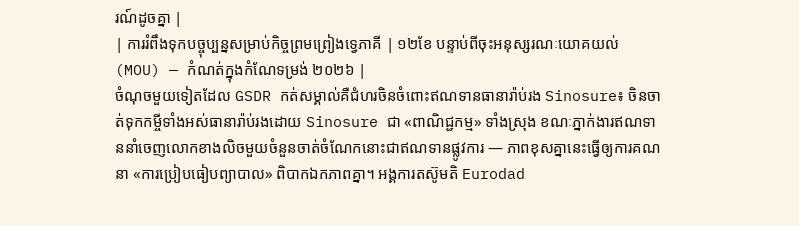រណ៍ដូចគ្នា |
| ការរំពឹងទុកបច្ចុប្បន្នសម្រាប់កិច្ចព្រមព្រៀងទ្វេភាគី | ១២ខែ បន្ទាប់ពីចុះអនុស្សរណៈយោគយល់ (MOU) — កំណត់ក្នុងកំណែទម្រង់ ២០២៦ |
ចំណុចមួយទៀតដែល GSDR កត់សម្គាល់គឺជំហរចិនចំពោះឥណទានធានារ៉ាប់រង Sinosure៖ ចិនចាត់ទុកកម្ចីទាំងអស់ធានារ៉ាប់រងដោយ Sinosure ជា «ពាណិជ្ជកម្ម» ទាំងស្រុង ខណៈភ្នាក់ងារឥណទាននាំចេញលោកខាងលិចមួយចំនួនចាត់ចំណែកនោះជាឥណទានផ្លូវការ — ភាពខុសគ្នានេះធ្វើឲ្យការគណនា «ការប្រៀបធៀបព្យាបាល» ពិបាកឯកភាពគ្នា។ អង្គការតស៊ូមតិ Eurodad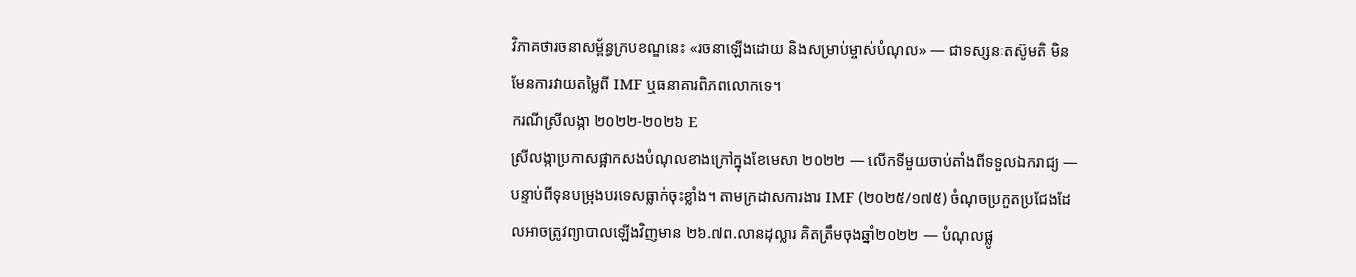វិភាគថារចនាសម្ព័ន្ធក្របខណ្ឌនេះ «រចនាឡើងដោយ និងសម្រាប់ម្ចាស់បំណុល» — ជាទស្សនៈតស៊ូមតិ មិនមែនការវាយតម្លៃពី IMF ឬធនាគារពិភពលោកទេ។
ករណីស្រីលង្កា ២០២២-២០២៦ E
ស្រីលង្កាប្រកាសផ្អាកសងបំណុលខាងក្រៅក្នុងខែមេសា ២០២២ — លើកទីមួយចាប់តាំងពីទទួលឯករាជ្យ — បន្ទាប់ពីទុនបម្រុងបរទេសធ្លាក់ចុះខ្លាំង។ តាមក្រដាសការងារ IMF (២០២៥/១៧៥) ចំណុចប្រកួតប្រជែងដែលអាចត្រូវព្យាបាលឡើងវិញមាន ២៦.៧ព.លានដុល្លារ គិតត្រឹមចុងឆ្នាំ២០២២ — បំណុលផ្លូ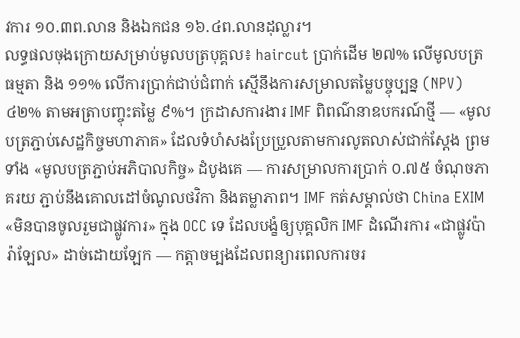វការ ១០.៣ព.លាន និងឯកជន ១៦.៤ព.លានដុល្លារ។
លទ្ធផលចុងក្រោយសម្រាប់មូលបត្របុគ្គល៖ haircut ប្រាក់ដើម ២៧% លើមូលបត្រធម្មតា និង ១១% លើការប្រាក់ជាប់ជំពាក់ ស្មើនឹងការសម្រាលតម្លៃបច្ចុប្បន្ន (NPV) ៤២% តាមអត្រាបញ្ចុះតម្លៃ ៩%។ ក្រដាសការងារ IMF ពិពណ៌នាឧបករណ៍ថ្មី — «មូលបត្រភ្ជាប់សេដ្ឋកិច្ចមហាភាគ» ដែលទំហំសងប្រែប្រួលតាមការលូតលាស់ជាក់ស្តែង ព្រមទាំង «មូលបត្រភ្ជាប់អភិបាលកិច្ច» ដំបូងគេ — ការសម្រាលការប្រាក់ ០.៧៥ ចំណុចភាគរយ ភ្ជាប់នឹងគោលដៅចំណូលថវិកា និងតម្លាភាព។ IMF កត់សម្គាល់ថា China EXIM «មិនបានចូលរួមជាផ្លូវការ» ក្នុង OCC ទេ ដែលបង្ខំឲ្យបុគ្គលិក IMF ដំណើរការ «ជាផ្លូវប៉ារ៉ាឡែល» ដាច់ដោយឡែក — កត្តាចម្បងដែលពន្យារពេលការចរ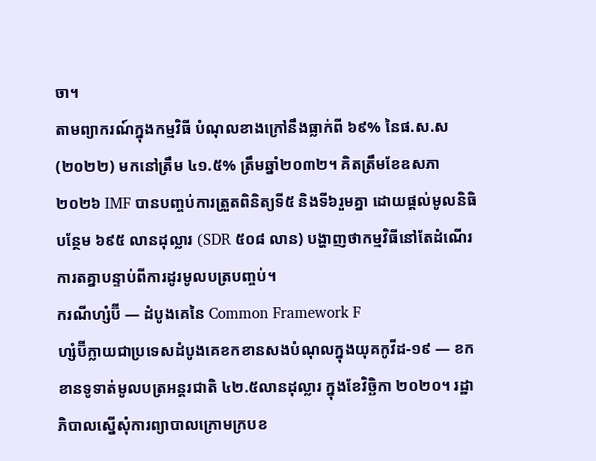ចា។
តាមព្យាករណ៍ក្នុងកម្មវិធី បំណុលខាងក្រៅនឹងធ្លាក់ពី ៦៩% នៃផ.ស.ស (២០២២) មកនៅត្រឹម ៤១.៥% ត្រឹមឆ្នាំ២០៣២។ គិតត្រឹមខែឧសភា ២០២៦ IMF បានបញ្ចប់ការត្រួតពិនិត្យទី៥ និងទី៦រួមគ្នា ដោយផ្តល់មូលនិធិបន្ថែម ៦៩៥ លានដុល្លារ (SDR ៥០៨ លាន) បង្ហាញថាកម្មវិធីនៅតែដំណើរការតគ្នាបន្ទាប់ពីការដូរមូលបត្របញ្ចប់។
ករណីហ្សំប៊ី — ដំបូងគេនៃ Common Framework F
ហ្សំប៊ីក្លាយជាប្រទេសដំបូងគេខកខានសងបំណុលក្នុងយុគកូវីដ-១៩ — ខកខានទូទាត់មូលបត្រអន្តរជាតិ ៤២.៥លានដុល្លារ ក្នុងខែវិច្ឆិកា ២០២០។ រដ្ឋាភិបាលស្នើសុំការព្យាបាលក្រោមក្របខ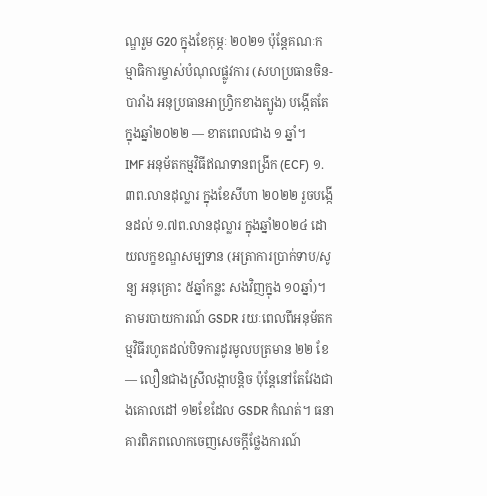ណ្ឌរួម G20 ក្នុងខែកុម្ភៈ ២០២១ ប៉ុន្តែគណៈកម្មាធិការម្ចាស់បំណុលផ្លូវការ (សហប្រធានចិន-បារាំង អនុប្រធានអាហ្រ្វិកខាងត្បូង) បង្កើតតែក្នុងឆ្នាំ២០២២ — ខាតពេលជាង ១ ឆ្នាំ។
IMF អនុម័តកម្មវិធីឥណទានពង្រីក (ECF) ១.៣ព.លានដុល្លារ ក្នុងខែសីហា ២០២២ រួចបង្កើនដល់ ១.៧ព.លានដុល្លារ ក្នុងឆ្នាំ២០២៤ ដោយលក្ខខណ្ឌសម្បទាន (អត្រាការប្រាក់ទាប/សូន្យ អនុគ្រោះ ៥ឆ្នាំកន្លះ សងវិញក្នុង ១០ឆ្នាំ)។ តាមរបាយការណ៍ GSDR រយៈពេលពីអនុម័តកម្មវិធីរហូតដល់បិទការដូរមូលបត្រមាន ២២ ខែ — លឿនជាងស្រីលង្កាបន្តិច ប៉ុន្តែនៅតែវែងជាងគោលដៅ ១២ខែដែល GSDR កំណត់។ ធនាគារពិភពលោកចេញសេចក្តីថ្លែងការណ៍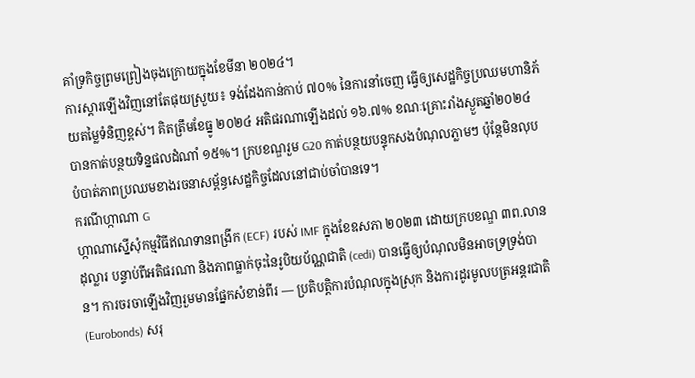គាំទ្រកិច្ចព្រមព្រៀងចុងក្រោយក្នុងខែមីនា ២០២៤។
ការស្តារឡើងវិញនៅតែផុយស្រួយ៖ ទង់ដែងកាន់កាប់ ៧០% នៃការនាំចេញ ធ្វើឲ្យសេដ្ឋកិច្ចប្រឈមហានិភ័យតម្លៃទំនិញខ្ពស់។ គិតត្រឹមខែធ្នូ ២០២៤ អតិផរណាឡើងដល់ ១៦.៧% ខណៈគ្រោះរាំងស្ងួតឆ្នាំ២០២៤ បានកាត់បន្ថយទិន្នផលដំណាំ ១៥%។ ក្របខណ្ឌរួម G20 កាត់បន្ថយបន្ទុកសងបំណុលភ្លាមៗ ប៉ុន្តែមិនលុបបំបាត់ភាពប្រឈមខាងរចនាសម្ព័ន្ធសេដ្ឋកិច្ចដែលនៅជាប់ចាំបានទេ។
ករណីហ្កាណា G
ហ្កាណាស្នើសុំកម្មវិធីឥណទានពង្រីក (ECF) របស់ IMF ក្នុងខែឧសភា ២០២៣ ដោយក្របខណ្ឌ ៣ព.លានដុល្លារ បន្ទាប់ពីអតិផរណា និងភាពធ្លាក់ចុះនៃរូបិយប័ណ្ណជាតិ (cedi) បានធ្វើឲ្យបំណុលមិនអាចទ្រទ្រង់បាន។ ការចរចាឡើងវិញរួមមានផ្នែកសំខាន់ពីរ — ប្រតិបត្តិការបំណុលក្នុងស្រុក និងការដូរមូលបត្រអន្តរជាតិ (Eurobonds) សរុ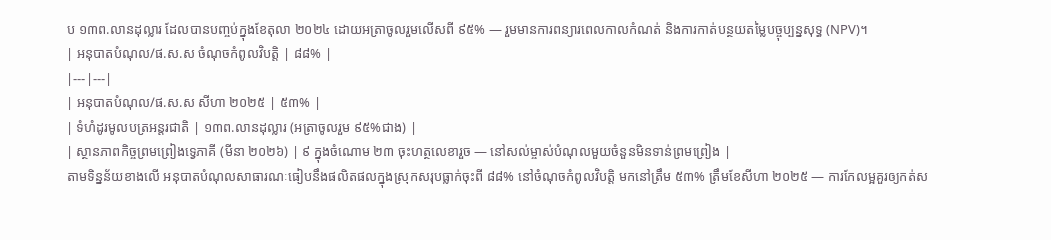ប ១៣ព.លានដុល្លារ ដែលបានបញ្ចប់ក្នុងខែតុលា ២០២៤ ដោយអត្រាចូលរួមលើសពី ៩៥% — រួមមានការពន្យារពេលកាលកំណត់ និងការកាត់បន្ថយតម្លៃបច្ចុប្បន្នសុទ្ធ (NPV)។
| អនុបាតបំណុល/ផ.ស.ស ចំណុចកំពូលវិបត្តិ | ៨៨% |
|---|---|
| អនុបាតបំណុល/ផ.ស.ស សីហា ២០២៥ | ៥៣% |
| ទំហំដូរមូលបត្រអន្តរជាតិ | ១៣ព.លានដុល្លារ (អត្រាចូលរួម ៩៥%ជាង) |
| ស្ថានភាពកិច្ចព្រមព្រៀងទ្វេភាគី (មីនា ២០២៦) | ៩ ក្នុងចំណោម ២៣ ចុះហត្ថលេខារួច — នៅសល់ម្ចាស់បំណុលមួយចំនួនមិនទាន់ព្រមព្រៀង |
តាមទិន្នន័យខាងលើ អនុបាតបំណុលសាធារណៈធៀបនឹងផលិតផលក្នុងស្រុកសរុបធ្លាក់ចុះពី ៨៨% នៅចំណុចកំពូលវិបត្តិ មកនៅត្រឹម ៥៣% ត្រឹមខែសីហា ២០២៥ — ការកែលម្អគួរឲ្យកត់ស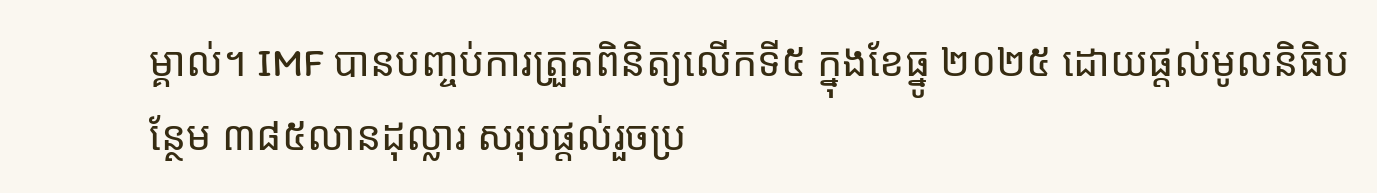ម្គាល់។ IMF បានបញ្ចប់ការត្រួតពិនិត្យលើកទី៥ ក្នុងខែធ្នូ ២០២៥ ដោយផ្តល់មូលនិធិបន្ថែម ៣៨៥លានដុល្លារ សរុបផ្តល់រួចប្រ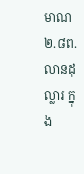មាណ ២.៨ព.លានដុល្លារ ក្នុង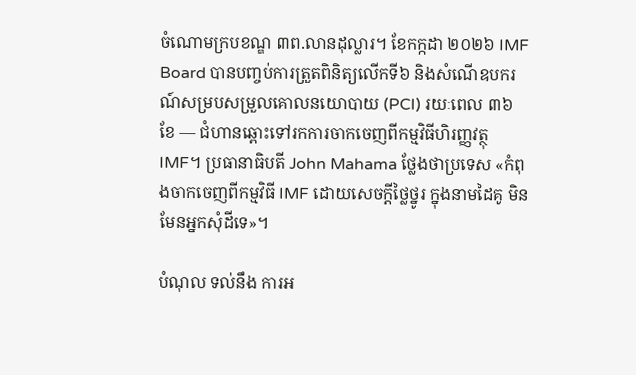ចំណោមក្របខណ្ឌ ៣ព.លានដុល្លារ។ ខែកក្កដា ២០២៦ IMF Board បានបញ្ចប់ការត្រួតពិនិត្យលើកទី៦ និងសំណើឧបករណ៍សម្របសម្រួលគោលនយោបាយ (PCI) រយៈពេល ៣៦ ខែ — ជំហានឆ្ពោះទៅរកការចាកចេញពីកម្មវិធីហិរញ្ញវត្ថុ IMF។ ប្រធានាធិបតី John Mahama ថ្លែងថាប្រទេស «កំពុងចាកចេញពីកម្មវិធី IMF ដោយសេចក្តីថ្លៃថ្នូរ ក្នុងនាមដៃគូ មិនមែនអ្នកសុំដីទេ»។

បំណុល ទល់នឹង ការអ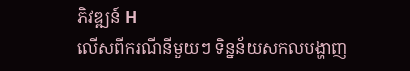ភិវឌ្ឍន៍ H
លើសពីករណីនីមួយៗ ទិន្នន័យសកលបង្ហាញ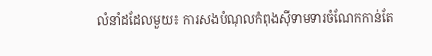លំនាំដដែលមួយ៖ ការសងបំណុលកំពុងស៊ីទាមទារចំណែកកាន់តែ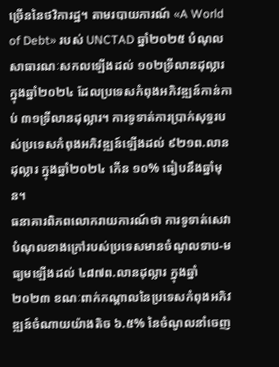ច្រើននៃថវិការដ្ឋ។ តាមរបាយការណ៍ «A World of Debt» របស់ UNCTAD ឆ្នាំ២០២៥ បំណុលសាធារណៈសកលឡើងដល់ ១០២ទ្រីលានដុល្លារ ក្នុងឆ្នាំ២០២៤ ដែលប្រទេសកំពុងអភិវឌ្ឍន៍កាន់កាប់ ៣១ទ្រីលានដុល្លារ។ ការទូទាត់ការប្រាក់សុទ្ធរបស់ប្រទេសកំពុងអភិវឌ្ឍន៍ឡើងដល់ ៩២១ព.លានដុល្លារ ក្នុងឆ្នាំ២០២៤ កើន ១០% ធៀបនឹងឆ្នាំមុន។
ធនាគារពិភពលោករាយការណ៍ថា ការទូទាត់សេវាបំណុលខាងក្រៅរបស់ប្រទេសមានចំណូលទាប-មធ្យមឡើងដល់ ៤៨៧ព.លានដុល្លារ ក្នុងឆ្នាំ២០២៣ ខណៈពាក់កណ្តាលនៃប្រទេសកំពុងអភិវឌ្ឍន៍ចំណាយយ៉ាងតិច ៦.៥% នៃចំណូលនាំចេញ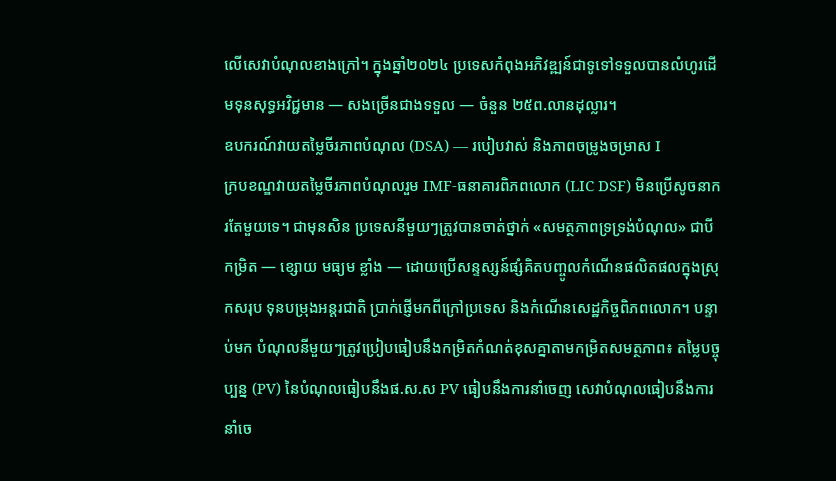លើសេវាបំណុលខាងក្រៅ។ ក្នុងឆ្នាំ២០២៤ ប្រទេសកំពុងអភិវឌ្ឍន៍ជាទូទៅទទួលបានលំហូរដើមទុនសុទ្ធអវិជ្ជមាន — សងច្រើនជាងទទួល — ចំនួន ២៥ព.លានដុល្លារ។
ឧបករណ៍វាយតម្លៃចីរភាពបំណុល (DSA) — របៀបវាស់ និងភាពចម្រូងចម្រាស I
ក្របខណ្ឌវាយតម្លៃចីរភាពបំណុលរួម IMF-ធនាគារពិភពលោក (LIC DSF) មិនប្រើសូចនាករតែមួយទេ។ ជាមុនសិន ប្រទេសនីមួយៗត្រូវបានចាត់ថ្នាក់ «សមត្ថភាពទ្រទ្រង់បំណុល» ជាបីកម្រិត — ខ្សោយ មធ្យម ខ្លាំង — ដោយប្រើសន្ទស្សន៍ផ្សំគិតបញ្ចូលកំណើនផលិតផលក្នុងស្រុកសរុប ទុនបម្រុងអន្តរជាតិ ប្រាក់ផ្ញើមកពីក្រៅប្រទេស និងកំណើនសេដ្ឋកិច្ចពិភពលោក។ បន្ទាប់មក បំណុលនីមួយៗត្រូវប្រៀបធៀបនឹងកម្រិតកំណត់ខុសគ្នាតាមកម្រិតសមត្ថភាព៖ តម្លៃបច្ចុប្បន្ន (PV) នៃបំណុលធៀបនឹងផ.ស.ស PV ធៀបនឹងការនាំចេញ សេវាបំណុលធៀបនឹងការនាំចេ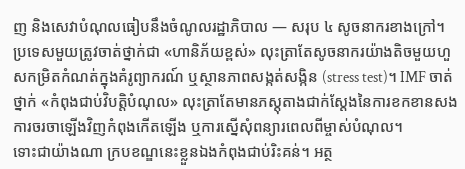ញ និងសេវាបំណុលធៀបនឹងចំណូលរដ្ឋាភិបាល — សរុប ៤ សូចនាករខាងក្រៅ។
ប្រទេសមួយត្រូវចាត់ថ្នាក់ជា «ហានិភ័យខ្ពស់» លុះត្រាតែសូចនាករយ៉ាងតិចមួយហួសកម្រិតកំណត់ក្នុងគំរូព្យាករណ៍ ឬស្ថានភាពសង្កត់សង្កិន (stress test)។ IMF ចាត់ថ្នាក់ «កំពុងជាប់វិបត្តិបំណុល» លុះត្រាតែមានភស្តុតាងជាក់ស្តែងនៃការខកខានសង ការចរចាឡើងវិញកំពុងកើតឡើង ឬការស្នើសុំពន្យារពេលពីម្ចាស់បំណុល។
ទោះជាយ៉ាងណា ក្របខណ្ឌនេះខ្លួនឯងកំពុងជាប់រិះគន់។ អត្ថ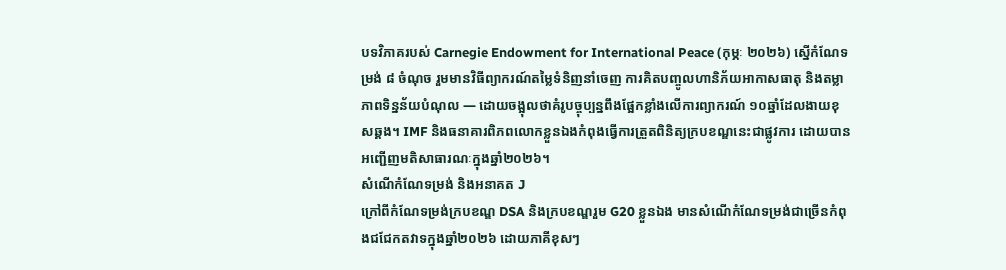បទវិភាគរបស់ Carnegie Endowment for International Peace (កុម្ភៈ ២០២៦) ស្នើកំណែទម្រង់ ៨ ចំណុច រួមមានវិធីព្យាករណ៍តម្លៃទំនិញនាំចេញ ការគិតបញ្ចូលហានិភ័យអាកាសធាតុ និងតម្លាភាពទិន្នន័យបំណុល — ដោយចង្អុលថាគំរូបច្ចុប្បន្នពឹងផ្អែកខ្លាំងលើការព្យាករណ៍ ១០ឆ្នាំដែលងាយខុសឆ្គង។ IMF និងធនាគារពិភពលោកខ្លួនឯងកំពុងធ្វើការត្រួតពិនិត្យក្របខណ្ឌនេះជាផ្លូវការ ដោយបានអញ្ជើញមតិសាធារណៈក្នុងឆ្នាំ២០២៦។
សំណើកំណែទម្រង់ និងអនាគត J
ក្រៅពីកំណែទម្រង់ក្របខណ្ឌ DSA និងក្របខណ្ឌរួម G20 ខ្លួនឯង មានសំណើកំណែទម្រង់ជាច្រើនកំពុងជជែកតវាទក្នុងឆ្នាំ២០២៦ ដោយភាគីខុសៗ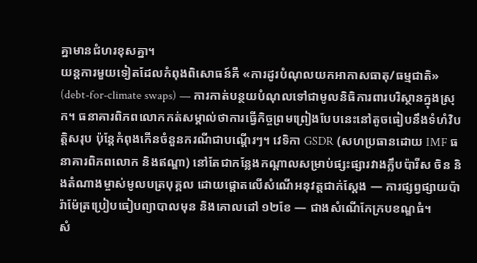គ្នាមានជំហរខុសគ្នា។
យន្តការមួយទៀតដែលកំពុងពិសោធន៍គឺ «ការដូរបំណុលយកអាកាសធាតុ/ធម្មជាតិ» (debt-for-climate swaps) — ការកាត់បន្ថយបំណុលទៅជាមូលនិធិការពារបរិស្ថានក្នុងស្រុក។ ធនាគារពិភពលោកកត់សម្គាល់ថាការធ្វើកិច្ចព្រមព្រៀងបែបនេះនៅតូចធៀបនឹងទំហំវិបត្តិសរុប ប៉ុន្តែកំពុងកើនចំនួនករណីជាបណ្តើរៗ។ វេទិកា GSDR (សហប្រធានដោយ IMF ធនាគារពិភពលោក និងឥណ្ឌា) នៅតែជាកន្លែងកណ្តាលសម្រាប់ផ្សះផ្សារវាងក្លឹបប៉ារីស ចិន និងតំណាងម្ចាស់មូលបត្របុគ្គល ដោយផ្តោតលើសំណើអនុវត្តជាក់ស្តែង — ការផ្សព្វផ្សាយប៉ារ៉ាម៉ែត្រប្រៀបធៀបព្យាបាលមុន និងគោលដៅ ១២ខែ — ជាងសំណើកែក្របខណ្ឌធំ។
សំ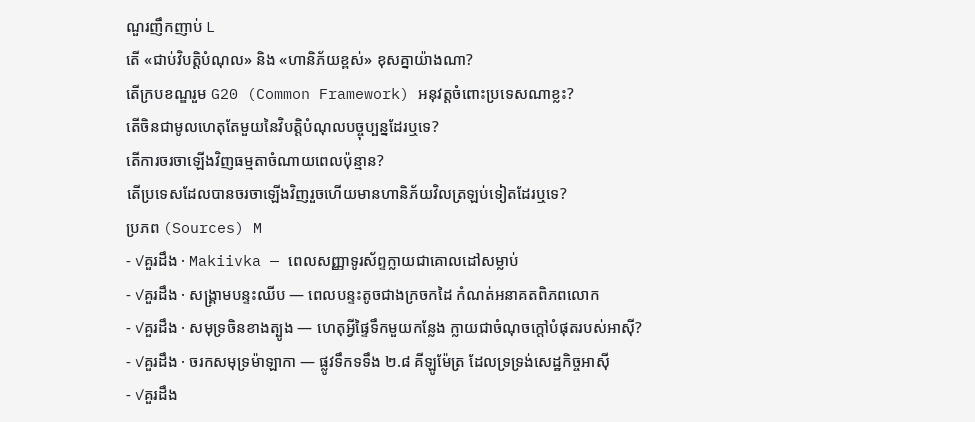ណួរញឹកញាប់ L
តើ «ជាប់វិបត្តិបំណុល» និង «ហានិភ័យខ្ពស់» ខុសគ្នាយ៉ាងណា?
តើក្របខណ្ឌរួម G20 (Common Framework) អនុវត្តចំពោះប្រទេសណាខ្លះ?
តើចិនជាមូលហេតុតែមួយនៃវិបត្តិបំណុលបច្ចុប្បន្នដែរឬទេ?
តើការចរចាឡើងវិញធម្មតាចំណាយពេលប៉ុន្មាន?
តើប្រទេសដែលបានចរចាឡើងវិញរួចហើយមានហានិភ័យវិលត្រឡប់ទៀតដែរឬទេ?
ប្រភព (Sources) M
- ✓គួរដឹង · Makiivka — ពេលសញ្ញាទូរស័ព្ទក្លាយជាគោលដៅសម្លាប់
- ✓គួរដឹង · សង្គ្រាមបន្ទះឈីប — ពេលបន្ទះតូចជាងក្រចកដៃ កំណត់អនាគតពិភពលោក
- ✓គួរដឹង · សមុទ្រចិនខាងត្បូង — ហេតុអ្វីផ្ទៃទឹកមួយកន្លែង ក្លាយជាចំណុចក្តៅបំផុតរបស់អាស៊ី?
- ✓គួរដឹង · ចរកសមុទ្រម៉ាឡាកា — ផ្លូវទឹកទទឹង ២.៨ គីឡូម៉ែត្រ ដែលទ្រទ្រង់សេដ្ឋកិច្ចអាស៊ី
- ✓គួរដឹង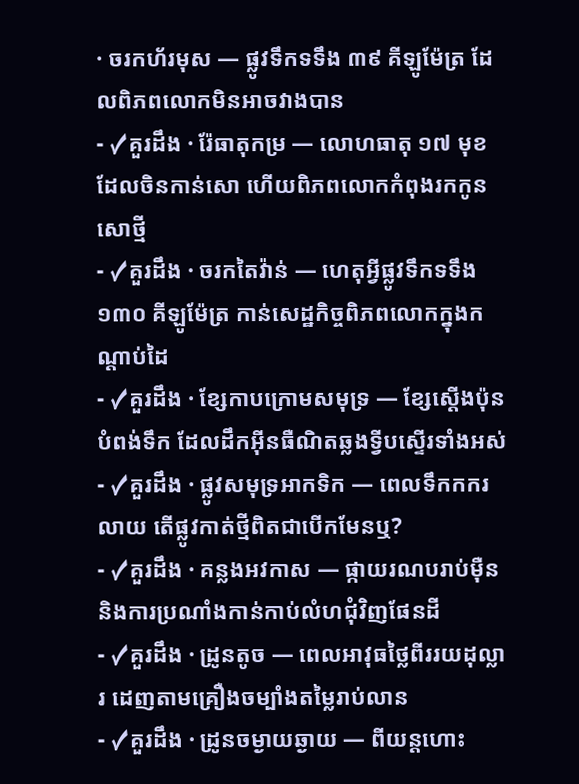· ចរកហ័រមុស — ផ្លូវទឹកទទឹង ៣៩ គីឡូម៉ែត្រ ដែលពិភពលោកមិនអាចវាងបាន
- ✓គួរដឹង · រ៉ែធាតុកម្រ — លោហធាតុ ១៧ មុខ ដែលចិនកាន់សោ ហើយពិភពលោកកំពុងរកកូនសោថ្មី
- ✓គួរដឹង · ចរកតៃវ៉ាន់ — ហេតុអ្វីផ្លូវទឹកទទឹង ១៣០ គីឡូម៉ែត្រ កាន់សេដ្ឋកិច្ចពិភពលោកក្នុងកណ្តាប់ដៃ
- ✓គួរដឹង · ខ្សែកាបក្រោមសមុទ្រ — ខ្សែស្តើងប៉ុនបំពង់ទឹក ដែលដឹកអ៊ីនធឺណិតឆ្លងទ្វីបស្ទើរទាំងអស់
- ✓គួរដឹង · ផ្លូវសមុទ្រអាកទិក — ពេលទឹកកករលាយ តើផ្លូវកាត់ថ្មីពិតជាបើកមែនឬ?
- ✓គួរដឹង · គន្លងអវកាស — ផ្កាយរណបរាប់ម៉ឺន និងការប្រណាំងកាន់កាប់លំហជុំវិញផែនដី
- ✓គួរដឹង · ដ្រូនតូច — ពេលអាវុធថ្លៃពីររយដុល្លារ ដេញតាមគ្រឿងចម្បាំងតម្លៃរាប់លាន
- ✓គួរដឹង · ដ្រូនចម្ងាយឆ្ងាយ — ពីយន្តហោះ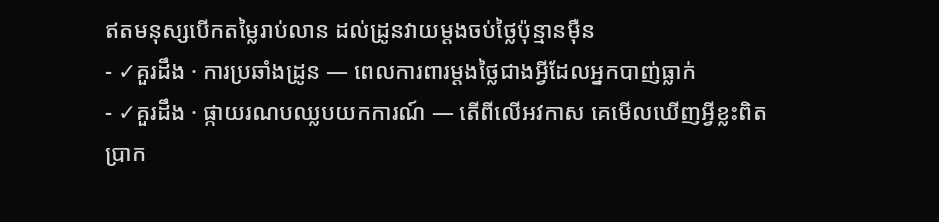ឥតមនុស្សបើកតម្លៃរាប់លាន ដល់ដ្រូនវាយម្តងចប់ថ្លៃប៉ុន្មានម៉ឺន
- ✓គួរដឹង · ការប្រឆាំងដ្រូន — ពេលការពារម្តងថ្លៃជាងអ្វីដែលអ្នកបាញ់ធ្លាក់
- ✓គួរដឹង · ផ្កាយរណបឈ្លបយកការណ៍ — តើពីលើអវកាស គេមើលឃើញអ្វីខ្លះពិតប្រាក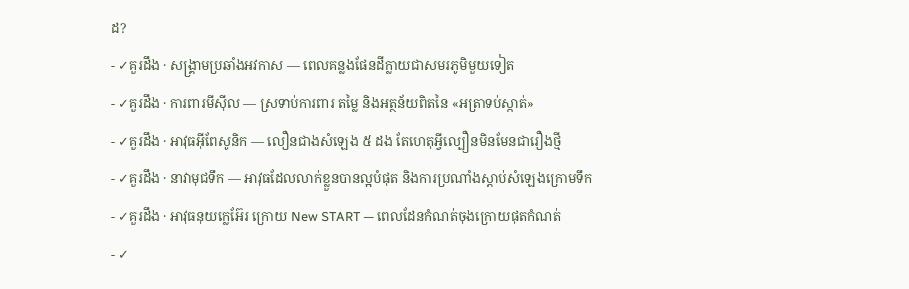ដ?
- ✓គួរដឹង · សង្គ្រាមប្រឆាំងអវកាស — ពេលគន្លងផែនដីក្លាយជាសមរភូមិមួយទៀត
- ✓គួរដឹង · ការពារមីស៊ីល — ស្រទាប់ការពារ តម្លៃ និងអត្ថន័យពិតនៃ «អត្រាទប់ស្កាត់»
- ✓គួរដឹង · អាវុធអ៊ីពែសូនិក — លឿនជាងសំឡេង ៥ ដង តែហេតុអ្វីល្បឿនមិនមែនជារឿងថ្មី
- ✓គួរដឹង · នាវាមុជទឹក — អាវុធដែលលាក់ខ្លួនបានល្អបំផុត និងការប្រណាំងស្តាប់សំឡេងក្រោមទឹក
- ✓គួរដឹង · អាវុធនុយក្លេអ៊ែរ ក្រោយ New START — ពេលដែនកំណត់ចុងក្រោយផុតកំណត់
- ✓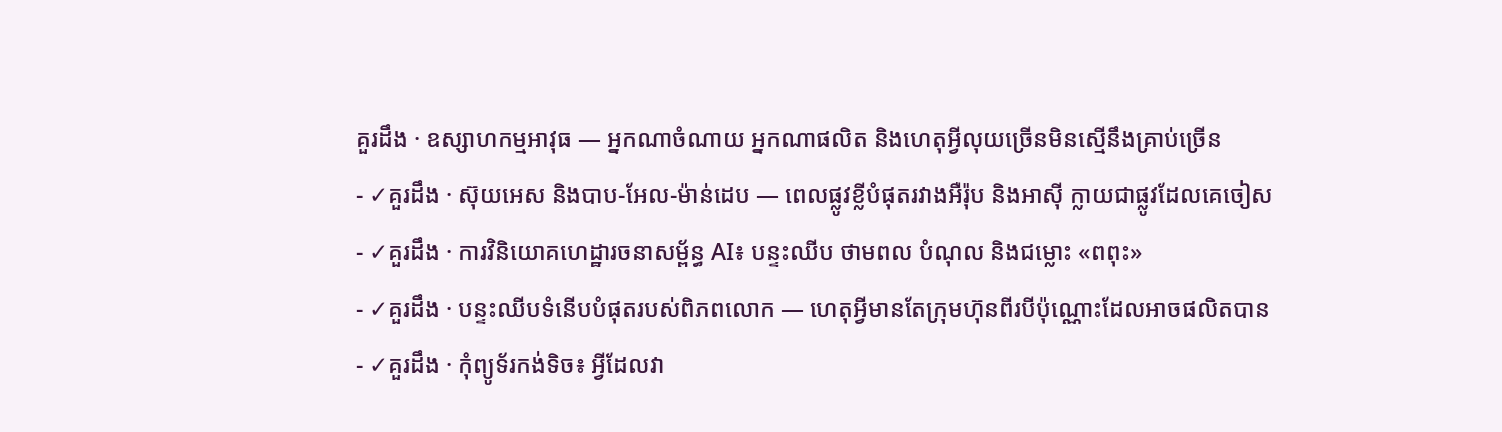គួរដឹង · ឧស្សាហកម្មអាវុធ — អ្នកណាចំណាយ អ្នកណាផលិត និងហេតុអ្វីលុយច្រើនមិនស្មើនឹងគ្រាប់ច្រើន
- ✓គួរដឹង · ស៊ុយអេស និងបាប-អែល-ម៉ាន់ដេប — ពេលផ្លូវខ្លីបំផុតរវាងអឺរ៉ុប និងអាស៊ី ក្លាយជាផ្លូវដែលគេចៀស
- ✓គួរដឹង · ការវិនិយោគហេដ្ឋារចនាសម្ព័ន្ធ AI៖ បន្ទះឈីប ថាមពល បំណុល និងជម្លោះ «ពពុះ»
- ✓គួរដឹង · បន្ទះឈីបទំនើបបំផុតរបស់ពិភពលោក — ហេតុអ្វីមានតែក្រុមហ៊ុនពីរបីប៉ុណ្ណោះដែលអាចផលិតបាន
- ✓គួរដឹង · កុំព្យូទ័រកង់ទិច៖ អ្វីដែលវា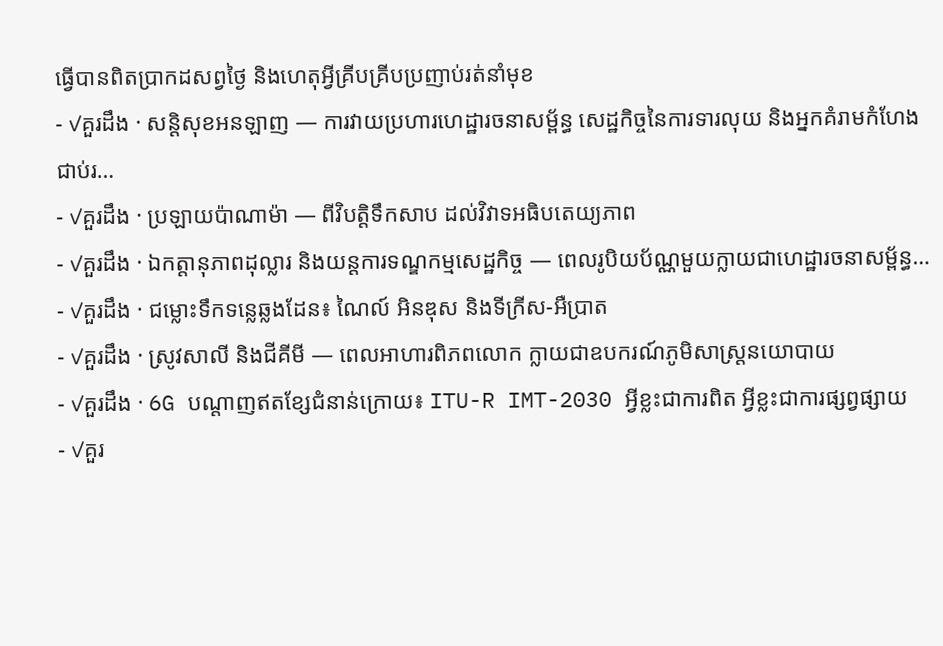ធ្វើបានពិតប្រាកដសព្វថ្ងៃ និងហេតុអ្វីគ្រីបគ្រីបប្រញាប់រត់នាំមុខ
- ✓គួរដឹង · សន្តិសុខអនឡាញ — ការវាយប្រហារហេដ្ឋារចនាសម្ព័ន្ធ សេដ្ឋកិច្ចនៃការទារលុយ និងអ្នកគំរាមកំហែងជាប់រ…
- ✓គួរដឹង · ប្រឡាយប៉ាណាម៉ា — ពីវិបត្តិទឹកសាប ដល់វិវាទអធិបតេយ្យភាព
- ✓គួរដឹង · ឯកត្តានុភាពដុល្លារ និងយន្តការទណ្ឌកម្មសេដ្ឋកិច្ច — ពេលរូបិយប័ណ្ណមួយក្លាយជាហេដ្ឋារចនាសម្ព័ន្ធ…
- ✓គួរដឹង · ជម្លោះទឹកទន្លេឆ្លងដែន៖ ណៃល៍ អិនឌុស និងទីក្រីស-អឺប្រាត
- ✓គួរដឹង · ស្រូវសាលី និងជីគីមី — ពេលអាហារពិភពលោក ក្លាយជាឧបករណ៍ភូមិសាស្ត្រនយោបាយ
- ✓គួរដឹង · 6G បណ្តាញឥតខ្សែជំនាន់ក្រោយ៖ ITU-R IMT-2030 អ្វីខ្លះជាការពិត អ្វីខ្លះជាការផ្សព្វផ្សាយ
- ✓គួរ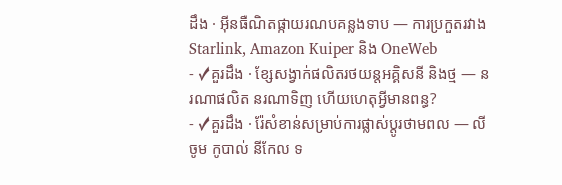ដឹង · អ៊ីនធឺណិតផ្កាយរណបគន្លងទាប — ការប្រកួតរវាង Starlink, Amazon Kuiper និង OneWeb
- ✓គួរដឹង · ខ្សែសង្វាក់ផលិតរថយន្តអគ្គិសនី និងថ្ម — នរណាផលិត នរណាទិញ ហើយហេតុអ្វីមានពន្ធ?
- ✓គួរដឹង · រ៉ែសំខាន់សម្រាប់ការផ្លាស់ប្តូរថាមពល — លីចូម កូបាល់ នីកែល ទ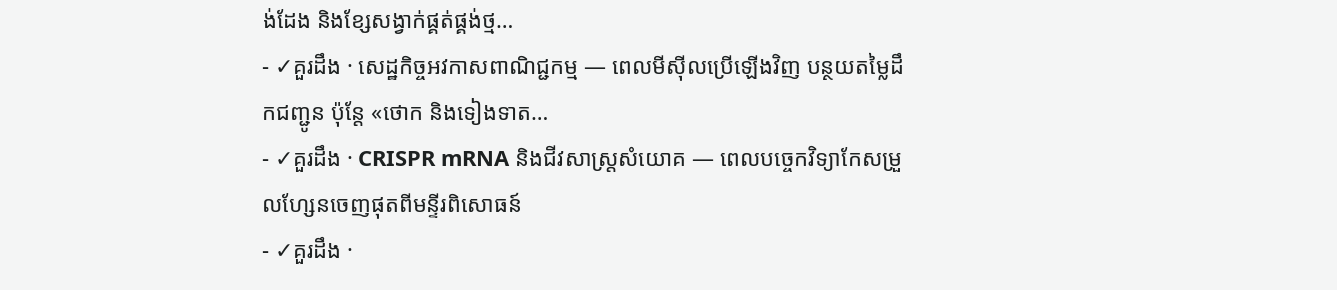ង់ដែង និងខ្សែសង្វាក់ផ្គត់ផ្គង់ថ្ម…
- ✓គួរដឹង · សេដ្ឋកិច្ចអវកាសពាណិជ្ជកម្ម — ពេលមីស៊ីលប្រើឡើងវិញ បន្ថយតម្លៃដឹកជញ្ជូន ប៉ុន្តែ «ថោក និងទៀងទាត…
- ✓គួរដឹង · CRISPR mRNA និងជីវសាស្ត្រសំយោគ — ពេលបច្ចេកវិទ្យាកែសម្រួលហ្សែនចេញផុតពីមន្ទីរពិសោធន៍
- ✓គួរដឹង ·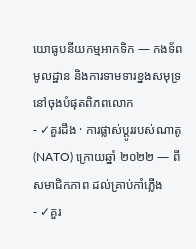យោធូបនីយកម្មអាកទិក — កងទ័ព មូលដ្ឋាន និងការទាមទារខ្នងសមុទ្រនៅចុងបំផុតពិភពលោក
- ✓គួរដឹង · ការផ្លាស់ប្តូររបស់ណាតូ (NATO) ក្រោយឆ្នាំ ២០២២ — ពីសមាជិកភាព ដល់គ្រាប់កាំភ្លើង
- ✓គួរ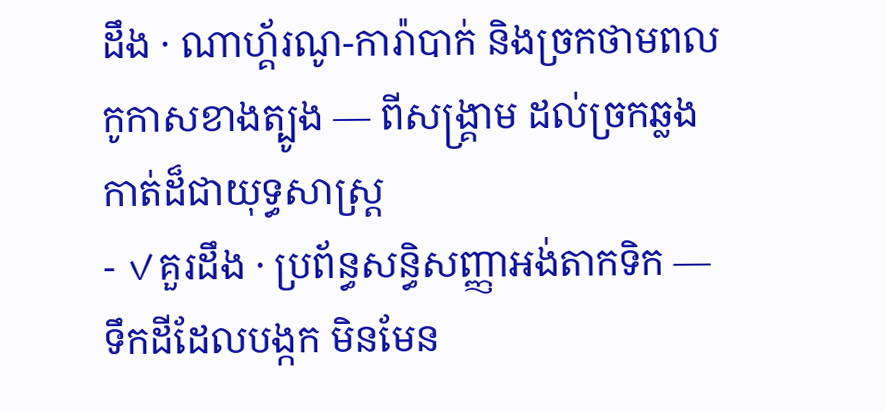ដឹង · ណាហ្គ័រណូ-ការ៉ាបាក់ និងច្រកថាមពលកូកាសខាងត្បូង — ពីសង្គ្រាម ដល់ច្រកឆ្លងកាត់ដ៏ជាយុទ្ធសាស្ត្រ
- ✓គួរដឹង · ប្រព័ន្ធសន្ធិសញ្ញាអង់តាកទិក — ទឹកដីដែលបង្កក មិនមែន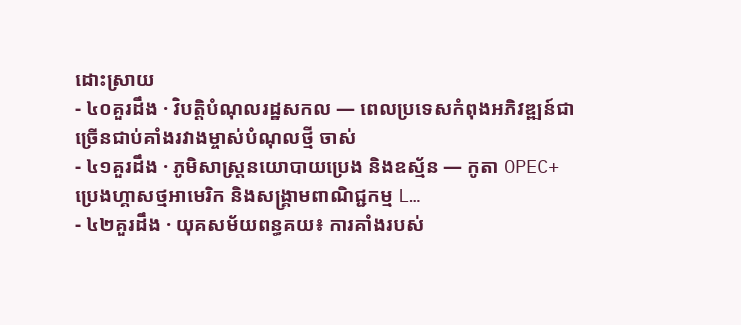ដោះស្រាយ
- ៤០គួរដឹង · វិបត្តិបំណុលរដ្ឋសកល — ពេលប្រទេសកំពុងអភិវឌ្ឍន៍ជាច្រើនជាប់គាំងរវាងម្ចាស់បំណុលថ្មី ចាស់
- ៤១គួរដឹង · ភូមិសាស្ត្រនយោបាយប្រេង និងឧស្ម័ន — កូតា OPEC+ ប្រេងហ្គាសថ្មអាមេរិក និងសង្គ្រាមពាណិជ្ជកម្ម L…
- ៤២គួរដឹង · យុគសម័យពន្ធគយ៖ ការគាំងរបស់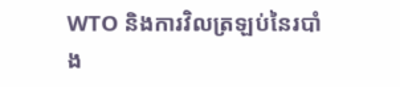WTO និងការវិលត្រឡប់នៃរបាំង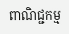ពាណិជ្ជកម្ម